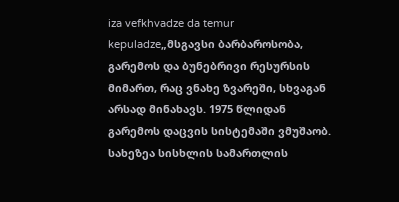iza vefkhvadze da temur kepuladze„მსგავსი ბარბაროსობა, გარემოს და ბუნებრივი რესურსის მიმართ, რაც ვნახე ზვარეში, სხვაგან არსად მინახავს. 1975 წლიდან გარემოს დაცვის სისტემაში ვმუშაობ. სახეზეა სისხლის სამართლის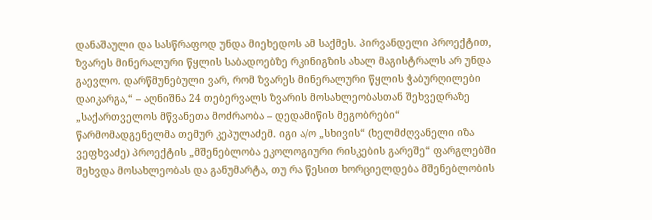დანაშაული და სასწრაფოდ უნდა მიეხედოს ამ საქმეს. პირვანდელი პროექტით, ზვარეს მინერალური წყლის საბადოებზე რკინიგზის ახალ მაგისტრალს არ უნდა გაევლო. დარწმუნებული ვარ, რომ ზვარეს მინერალური წყლის ჭაბურღილები დაიკარგა,“ – აღნიშნა 24 თებერვალს ზვარის მოსახლეობასთან შეხვედრაზე „საქართველოს მწვანეთა მოძრაობა – დედამიწის მეგობრები“ წარმომადგენელმა თემურ კეპულაძემ. იგი ა/ო „სხივის“ (ხელმძღვანელი იზა ვეფხვაძე) პროექტის „მშენებლობა ეკოლოგიური რისკების გარეშე“ ფარგლებში შეხვდა მოსახლეობას და განუმარტა, თუ რა წესით ხორციელდება მშენებლობის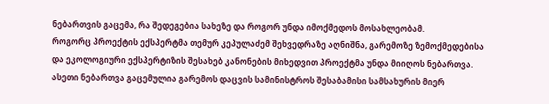ნებართვის გაცემა, რა შედეგებია სახეზე და როგორ უნდა იმოქმედოს მოსახლეობამ.
როგორც პროექტის ექსპერტმა თემურ კეპულაძემ შეხვედრაზე აღნიშნა, გარემოზე ზემოქმედებისა და ეკოლოგიური ექსპერტიზის შესახებ კანონების მიხედვით პროექტმა უნდა მიიღოს ნებართვა. ასეთი ნებართვა გაცემულია გარემოს დაცვის სამინისტროს შესაბამისი სამსახურის მიერ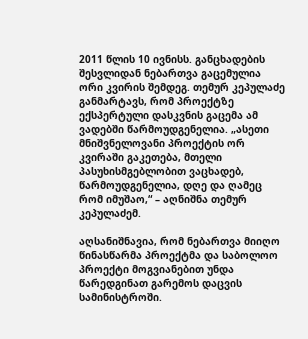2011 წლის 10 ივნისს. განცხადების შესვლიდან ნებართვა გაცემულია ორი კვირის შემდეგ. თემურ კეპულაძე განმარტავს, რომ პროექტზე ექსპერტული დასკვნის გაცემა ამ ვადებში წარმოუდგენელია. „ასეთი მნიშვნელოვანი პროექტის ორ კვირაში გაკეთება, მთელი პასუხისმგებლობით ვაცხადებ, წარმოუდგენელია, დღე და ღამეც რომ იმუშაო,“ – აღნიშნა თემურ კეპულაძემ.

აღსანიშნავია, რომ ნებართვა მიიღო წინასწარმა პროექტმა და საბოლოო პროექტი მოგვიანებით უნდა წარედგინათ გარემოს დაცვის სამინისტროში.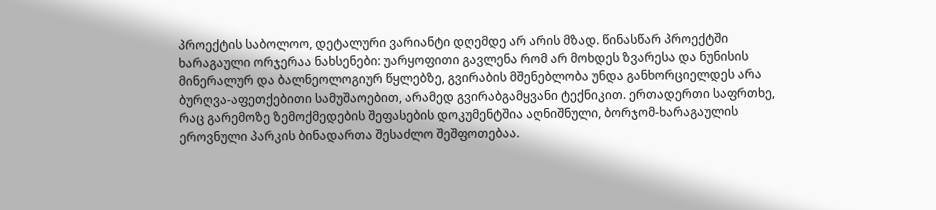პროექტის საბოლოო, დეტალური ვარიანტი დღემდე არ არის მზად. წინასწარ პროექტში ხარაგაული ორჯერაა ნახსენები: უარყოფითი გავლენა რომ არ მოხდეს ზვარესა და ნუნისის მინერალურ და ბალნეოლოგიურ წყლებზე, გვირაბის მშენებლობა უნდა განხორციელდეს არა ბურღვა-აფეთქებითი სამუშაოებით, არამედ გვირაბგამყვანი ტექნიკით. ერთადერთი საფრთხე, რაც გარემოზე ზემოქმედების შეფასების დოკუმენტშია აღნიშნული, ბორჯომ-ხარაგაულის ეროვნული პარკის ბინადართა შესაძლო შეშფოთებაა.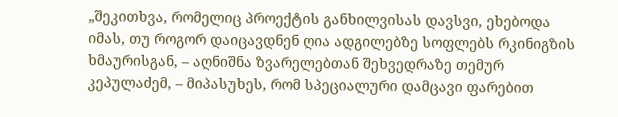„შეკითხვა, რომელიც პროექტის განხილვისას დავსვი, ეხებოდა იმას, თუ როგორ დაიცავდნენ ღია ადგილებზე სოფლებს რკინიგზის ხმაურისგან, – აღნიშნა ზვარელებთან შეხვედრაზე თემურ კეპულაძემ, – მიპასუხეს, რომ სპეციალური დამცავი ფარებით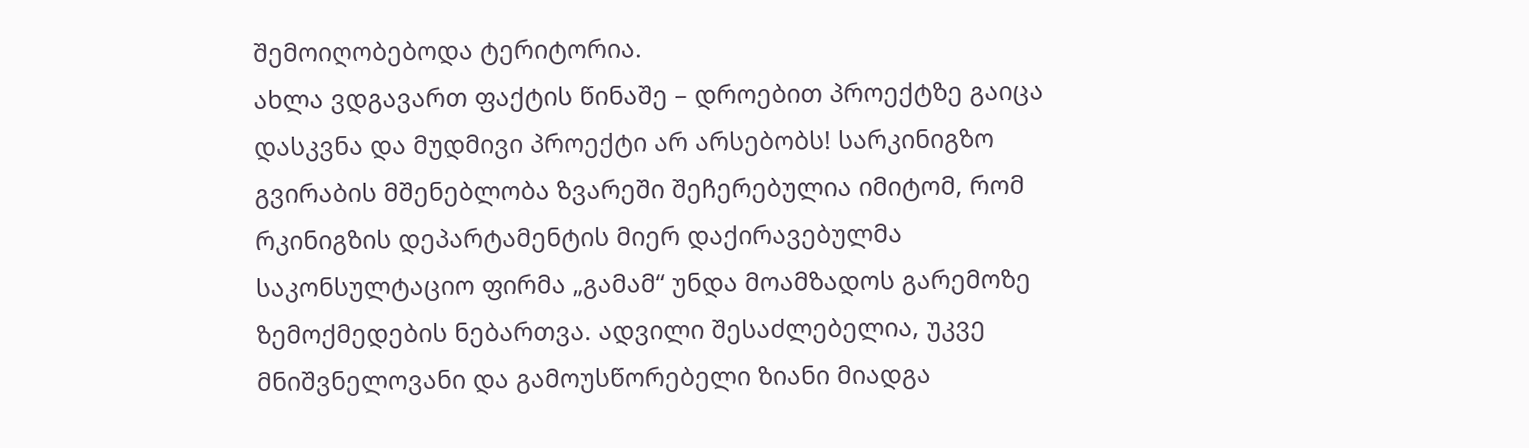შემოიღობებოდა ტერიტორია.
ახლა ვდგავართ ფაქტის წინაშე – დროებით პროექტზე გაიცა დასკვნა და მუდმივი პროექტი არ არსებობს! სარკინიგზო გვირაბის მშენებლობა ზვარეში შეჩერებულია იმიტომ, რომ რკინიგზის დეპარტამენტის მიერ დაქირავებულმა საკონსულტაციო ფირმა „გამამ“ უნდა მოამზადოს გარემოზე ზემოქმედების ნებართვა. ადვილი შესაძლებელია, უკვე მნიშვნელოვანი და გამოუსწორებელი ზიანი მიადგა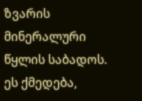ზვარის მინერალური წყლის საბადოს. ეს ქმედება,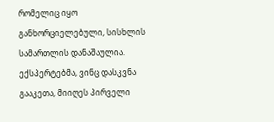რომელიც იყო განხორციელებული, სისხლის სამართლის დანაშაულია. ექსპერტებმა, ვინც დასკვნა გააკეთა, მიიღეს პირველი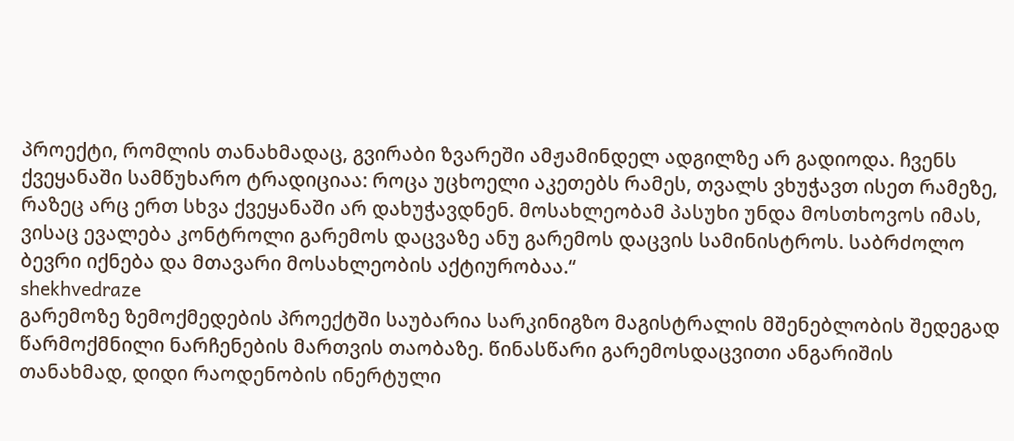პროექტი, რომლის თანახმადაც, გვირაბი ზვარეში ამჟამინდელ ადგილზე არ გადიოდა. ჩვენს ქვეყანაში სამწუხარო ტრადიციაა: როცა უცხოელი აკეთებს რამეს, თვალს ვხუჭავთ ისეთ რამეზე, რაზეც არც ერთ სხვა ქვეყანაში არ დახუჭავდნენ. მოსახლეობამ პასუხი უნდა მოსთხოვოს იმას, ვისაც ევალება კონტროლი გარემოს დაცვაზე ანუ გარემოს დაცვის სამინისტროს. საბრძოლო ბევრი იქნება და მთავარი მოსახლეობის აქტიურობაა.“
shekhvedraze
გარემოზე ზემოქმედების პროექტში საუბარია სარკინიგზო მაგისტრალის მშენებლობის შედეგად წარმოქმნილი ნარჩენების მართვის თაობაზე. წინასწარი გარემოსდაცვითი ანგარიშის თანახმად, დიდი რაოდენობის ინერტული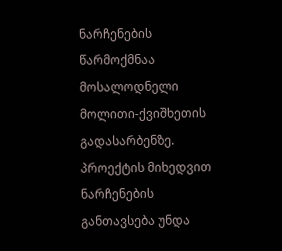ნარჩენების წარმოქმნაა მოსალოდნელი მოლითი-ქვიშხეთის გადასარბენზე. პროექტის მიხედვით ნარჩენების განთავსება უნდა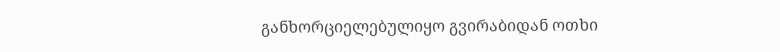განხორციელებულიყო გვირაბიდან ოთხი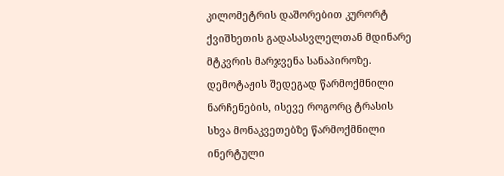კილომეტრის დაშორებით კურორტ ქვიშხეთის გადასასვლელთან მდინარე მტკვრის მარჯვენა სანაპიროზე. დემოტაჟის შედეგად წარმოქმნილი ნარჩენების, ისევე როგორც ტრასის სხვა მონაკვეთებზე წარმოქმნილი ინერტული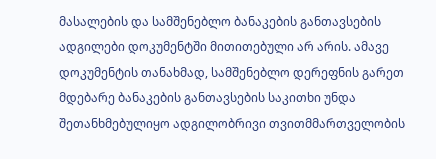მასალების და სამშენებლო ბანაკების განთავსების ადგილები დოკუმენტში მითითებული არ არის. ამავე დოკუმენტის თანახმად, სამშენებლო დერეფნის გარეთ მდებარე ბანაკების განთავსების საკითხი უნდა შეთანხმებულიყო ადგილობრივი თვითმმართველობის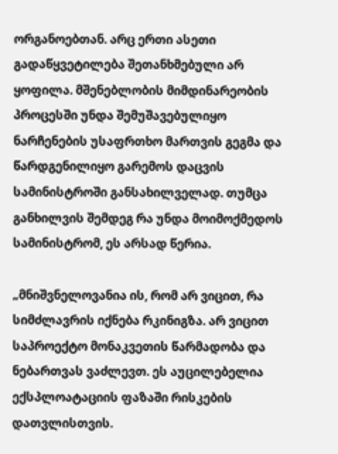ორგანოებთან. არც ერთი ასეთი გადაწყვეტილება შეთანხმებული არ ყოფილა. მშენებლობის მიმდინარეობის პროცესში უნდა შემუშავებულიყო ნარჩენების უსაფრთხო მართვის გეგმა და წარდგენილიყო გარემოს დაცვის სამინისტროში განსახილველად. თუმცა განხილვის შემდეგ რა უნდა მოიმოქმედოს სამინისტრომ, ეს არსად წერია.

„მნიშვნელოვანია ის, რომ არ ვიცით, რა სიმძლავრის იქნება რკინიგზა. არ ვიცით საპროექტო მონაკვეთის წარმადობა და ნებართვას ვაძლევთ. ეს აუცილებელია ექსპლოატაციის ფაზაში რისკების დათვლისთვის.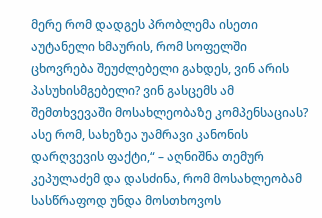მერე რომ დადგეს პრობლემა ისეთი აუტანელი ხმაურის, რომ სოფელში ცხოვრება შეუძლებელი გახდეს, ვინ არის პასუხისმგებელი? ვინ გასცემს ამ შემთხვევაში მოსახლეობაზე კომპენსაციას? ასე რომ, სახეზეა უამრავი კანონის დარღვევის ფაქტი,“ – აღნიშნა თემურ კეპულაძემ და დასძინა, რომ მოსახლეობამ სასწრაფოდ უნდა მოსთხოვოს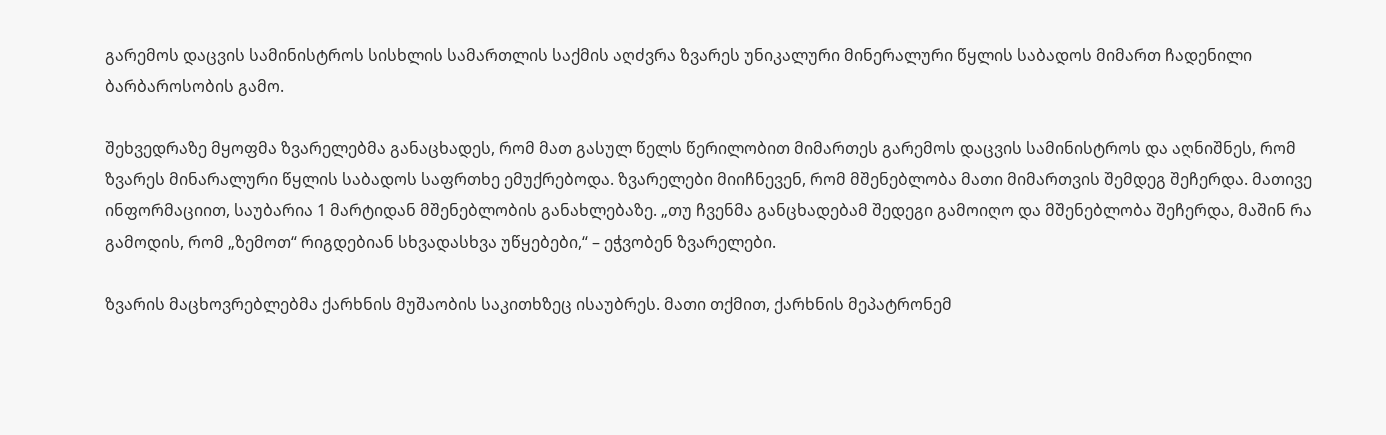გარემოს დაცვის სამინისტროს სისხლის სამართლის საქმის აღძვრა ზვარეს უნიკალური მინერალური წყლის საბადოს მიმართ ჩადენილი ბარბაროსობის გამო.

შეხვედრაზე მყოფმა ზვარელებმა განაცხადეს, რომ მათ გასულ წელს წერილობით მიმართეს გარემოს დაცვის სამინისტროს და აღნიშნეს, რომ ზვარეს მინარალური წყლის საბადოს საფრთხე ემუქრებოდა. ზვარელები მიიჩნევენ, რომ მშენებლობა მათი მიმართვის შემდეგ შეჩერდა. მათივე ინფორმაციით, საუბარია 1 მარტიდან მშენებლობის განახლებაზე. „თუ ჩვენმა განცხადებამ შედეგი გამოიღო და მშენებლობა შეჩერდა, მაშინ რა გამოდის, რომ „ზემოთ“ რიგდებიან სხვადასხვა უწყებები,“ – ეჭვობენ ზვარელები.

ზვარის მაცხოვრებლებმა ქარხნის მუშაობის საკითხზეც ისაუბრეს. მათი თქმით, ქარხნის მეპატრონემ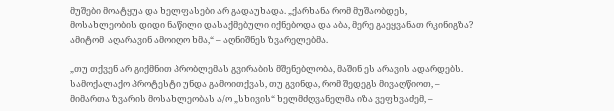მუშები მოატყუა და ხელფასები არ გადაუხადა. „ქარხანა რომ მუშაობდეს, მოსახლეობის დიდი ნაწილი დასაქმებული იქნებოდა და აბა, მერე გაეყვანათ რკინიგზა? ამიტომ  აღარავინ ამოიღო ხმა,“ – აღნიშნეს ზვარელებმა.

„თუ თქვენ არ გიქმნით პრობლემას გვირაბის მშენებლობა, მაშინ ეს არავის ადარდებს. სამოქალაქო პროტესტი უნდა გამოითქვას, თუ გვინდა, რომ შედეგს მივაღწიოთ, – მიმართა ზვარის მოსახლეობას ა/ო „სხივის“ ხელმძღვანელმა იზა ვეფხვაძემ, –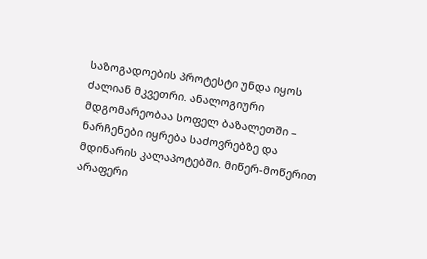საზოგადოების პროტესტი უნდა იყოს ძალიან მკვეთრი. ანალოგიური მდგომარეობაა სოფელ ბაზალეთში – ნარჩენები იყრება საძოვრებზე და მდინარის კალაპოტებში. მიწერ-მოწერით არაფერი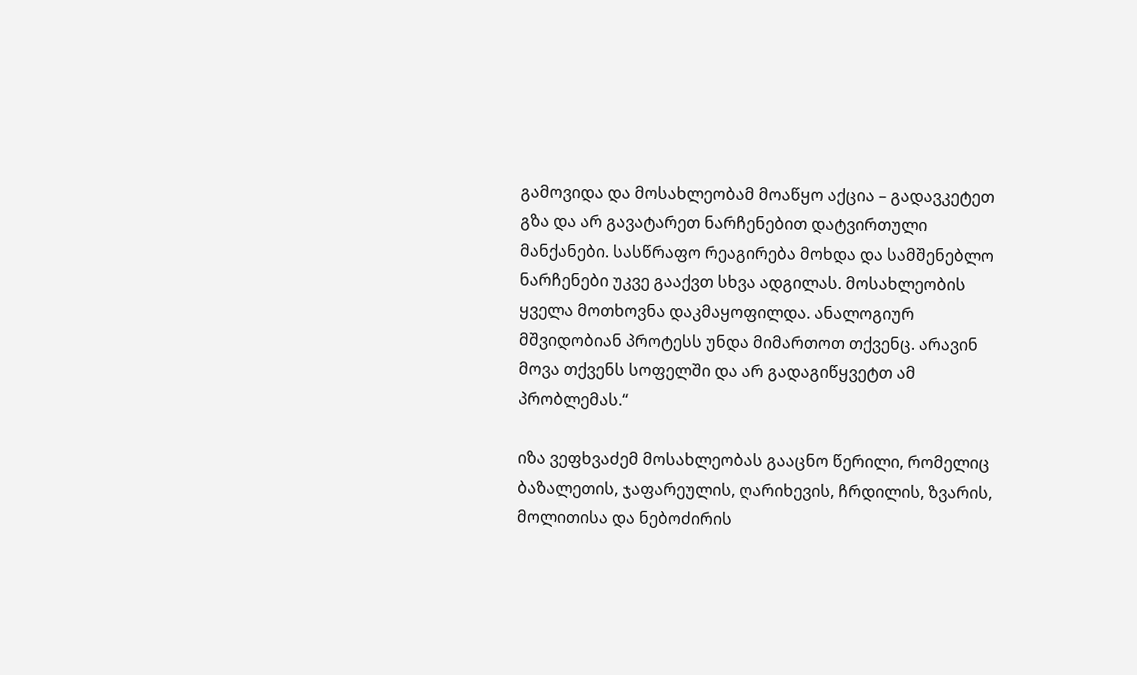გამოვიდა და მოსახლეობამ მოაწყო აქცია – გადავკეტეთ გზა და არ გავატარეთ ნარჩენებით დატვირთული მანქანები. სასწრაფო რეაგირება მოხდა და სამშენებლო ნარჩენები უკვე გააქვთ სხვა ადგილას. მოსახლეობის ყველა მოთხოვნა დაკმაყოფილდა. ანალოგიურ მშვიდობიან პროტესს უნდა მიმართოთ თქვენც. არავინ მოვა თქვენს სოფელში და არ გადაგიწყვეტთ ამ პრობლემას.“

იზა ვეფხვაძემ მოსახლეობას გააცნო წერილი, რომელიც ბაზალეთის, ჯაფარეულის, ღარიხევის, ჩრდილის, ზვარის, მოლითისა და ნებოძირის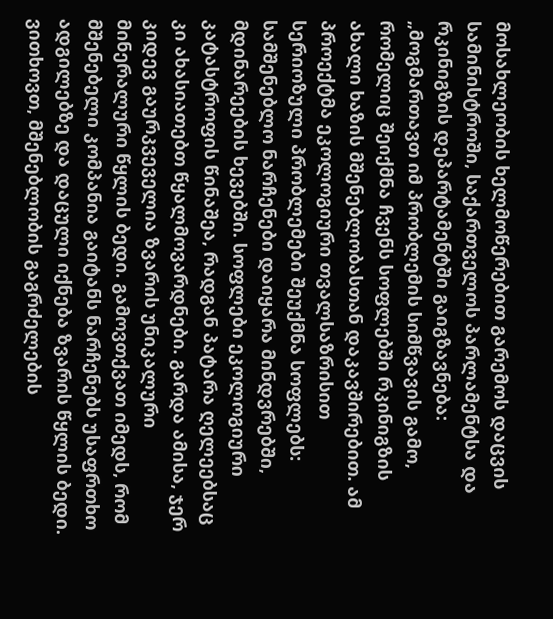მოსახლეობის ხელმოწერებით გარემოს დაცვის სამინისტროში, საქართველოს პარლამენტსა და რკინიგზის დეპარტამენტში გაიგზავნება:
„მოგმართავთ იმ პრობლემის სიმწვავის გამო, რომელიც შეიქმნა ჩვენს სოფლებში რკინიგზის ახალი ხაზის მშენებლობასთან დაკავშირებით. ამ პროექტმა ეკოლოგიური თვალსაზრისით სერიოზული პრობლემები შეუქმნა სოფლებს: სამშენებლო ნარჩენები დაიყარა მინდვრებში, მდინარეების ხევებში. სოფლები ეკოლოგიური კატასტროფის წინაშეა, რადგან პატარა ღელეებსაც კი ახასიათებთ წყალმოვარდნები. გარდა ამისა, ჯერ კიდევ გაურკვეველია ზვარის უნიკალური მინერალური წყლის ბედი. გამოვთქვათ იმედს, რომ მშენებელი კომპანია გაიტანს ნარჩენებს უსაფრთხო ადგილებზე და დაცული იქნება ზვარის წყლის ბედი. ვითხოვთ, მშენებლობის გაგრძელების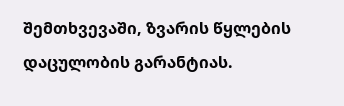შემთხვევაში, ზვარის წყლების დაცულობის გარანტიას.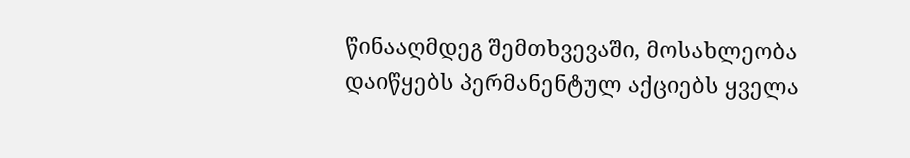წინააღმდეგ შემთხვევაში, მოსახლეობა დაიწყებს პერმანენტულ აქციებს ყველა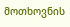მოთხოვნის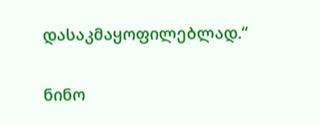დასაკმაყოფილებლად.“

ნინო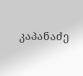კაპანაძე